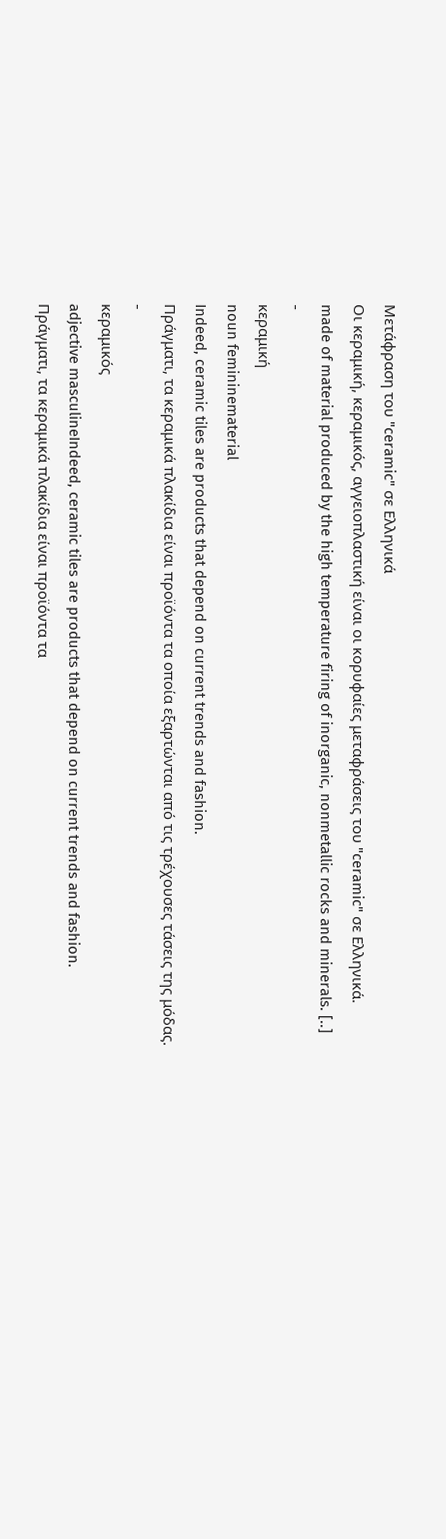Μετάφραση του "ceramic" σε Ελληνικά
Οι κεραμική, κεραμικός, αγγειοπλαστική είναι οι κορυφαίες μεταφράσεις του "ceramic" σε Ελληνικά.
made of material produced by the high temperature firing of inorganic, nonmetallic rocks and minerals. [..]
-
κεραμική
noun femininematerial
Indeed, ceramic tiles are products that depend on current trends and fashion.
Πράγματι, τα κεραμικά πλακίδια είναι προϊόντα τα οποία εξαρτώνται από τις τρέχουσες τάσεις της μόδας.
-
κεραμικός
adjective masculineIndeed, ceramic tiles are products that depend on current trends and fashion.
Πράγματι, τα κεραμικά πλακίδια είναι προϊόντα τα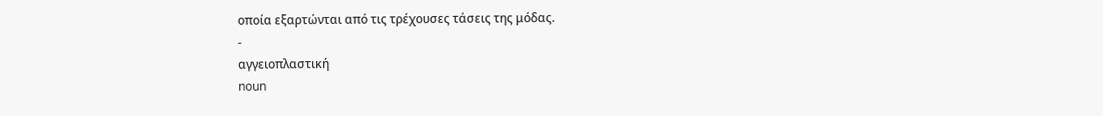οποία εξαρτώνται από τις τρέχουσες τάσεις της μόδας.
-
αγγειοπλαστική
noun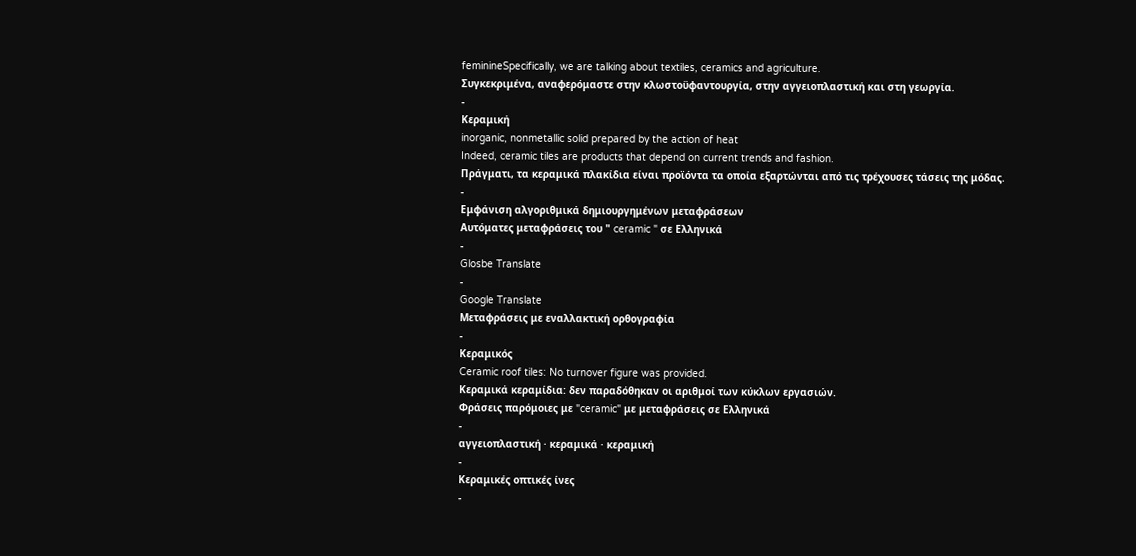feminineSpecifically, we are talking about textiles, ceramics and agriculture.
Συγκεκριμένα, αναφερόμαστε στην κλωστοϋφαντουργία, στην αγγειοπλαστική και στη γεωργία.
-
Κεραμική
inorganic, nonmetallic solid prepared by the action of heat
Indeed, ceramic tiles are products that depend on current trends and fashion.
Πράγματι, τα κεραμικά πλακίδια είναι προϊόντα τα οποία εξαρτώνται από τις τρέχουσες τάσεις της μόδας.
-
Εμφάνιση αλγοριθμικά δημιουργημένων μεταφράσεων
Αυτόματες μεταφράσεις του " ceramic " σε Ελληνικά
-
Glosbe Translate
-
Google Translate
Μεταφράσεις με εναλλακτική ορθογραφία
-
Κεραμικός
Ceramic roof tiles: No turnover figure was provided.
Κεραμικά κεραμίδια: δεν παραδόθηκαν οι αριθμοί των κύκλων εργασιών.
Φράσεις παρόμοιες με "ceramic" με μεταφράσεις σε Ελληνικά
-
αγγειοπλαστική · κεραμικά · κεραμική
-
Κεραμικές οπτικές ίνες
-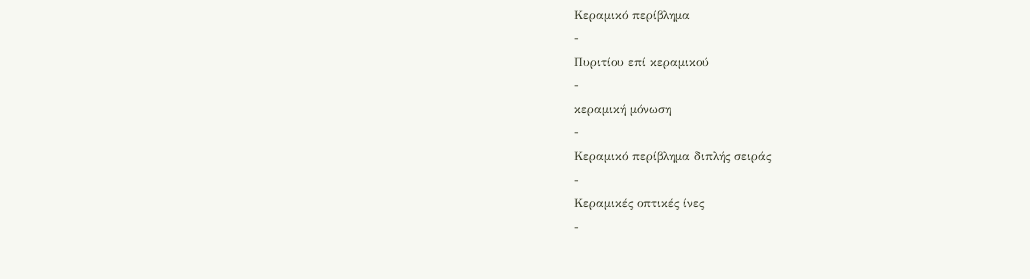Κεραμικό περίβλημα
-
Πυριτίου επί κεραμικού
-
κεραμική μόνωση
-
Κεραμικό περίβλημα διπλής σειράς
-
Κεραμικές οπτικές ίνες
-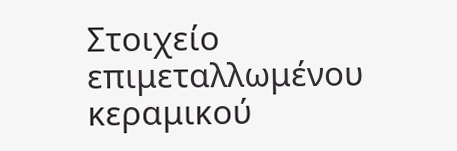Στοιχείο επιμεταλλωμένου κεραμικού